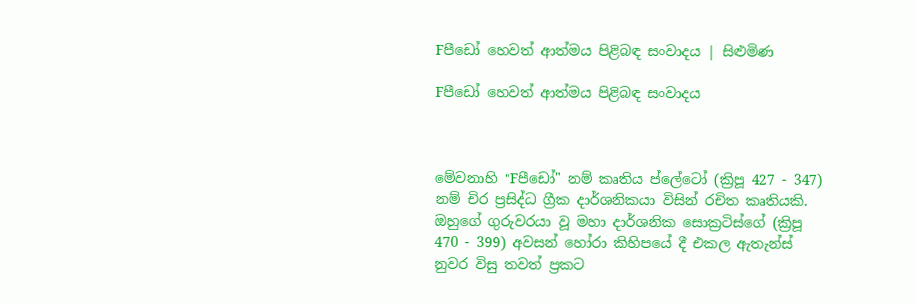Fපීඩෝ හෙවත් ආත්මය පිළිබඳ සංවාදය | සිළුමිණ

Fපීඩෝ හෙවත් ආත්මය පිළිබඳ සංවාදය



මේවනාහි "Fපීඩෝ" නම් කෘතිය ප්ලේටෝ (ක්‍රිපූ 427 - 347) නම් චිර ප්‍රසිද්ධ ග්‍රීක දාර්ශනිකයා විසින් රචිත කෘතියකි. ඔහුගේ ගුරුවරයා වූ මහා දාර්ශනික සොක්‍රටිස්ගේ (ක්‍රිපූ 470 - 399) අවසන් හෝරා කිහිපයේ දී එකල ඇතැන්ස් නුවර විසු තවත් ප්‍රකට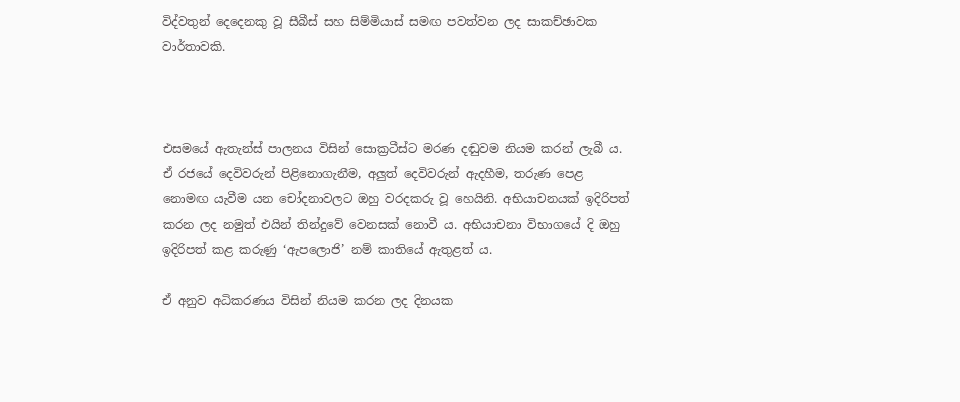විද්වතුන් දෙදෙනකු වූ සීබීස් සහ සිම්මියාස් සමඟ පවත්වන ලද සාකච්ඡාවක වාර්තාවකි.



එසමයේ ඇතැන්ස් පාලනය විසින් සොක්‍රටීස්ට මරණ දඬුවම නියම කරන් ලැබී ය. ඒ රජයේ දෙවිවරුන් පිළිනොගැනීම, අලුත් දෙවිවරුන් ඇදහීම, තරුණ පෙළ නොමඟ යැවීම යන චෝදනාවලට ඔහු වරදකරු වූ හෙයිනි. අභියාචනයක් ඉදිරිපත් කරන ලද නමුත් එයින් තින්දුවේ වෙනසක් නොවී ය. අභියාචනා විභාගයේ දි ඔහු ඉදිරිපත් කළ කරුණු ‘ඇපලොජි’ නම් කාතියේ ඇතුළත් ය.

ඒ අනුව අධිකරණය විසින් නියම කරන ලද දිනයක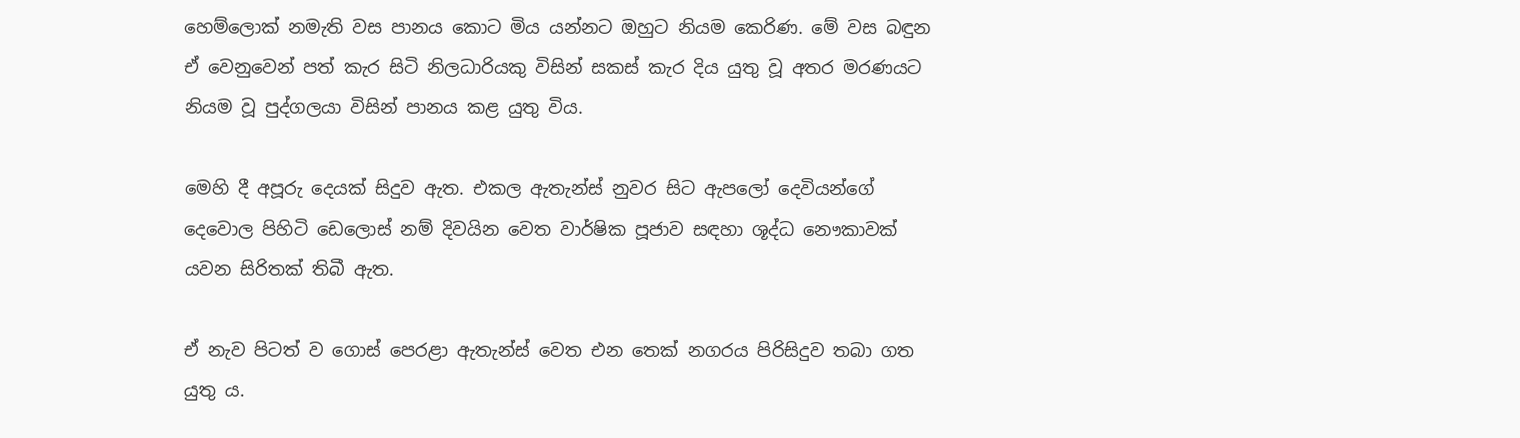හෙම්ලොක් නමැති වස පානය කොට මිය යන්නට ඔහුට නියම කෙරිණ. මේ වස බඳුන ඒ වෙනුවෙන් පත් කැර සිටි නිලධාරියකු විසින් සකස් කැර දිය යුතු වූ අතර මරණයට නියම වූ පුද්ගලයා විසින් පානය කළ යුතු විය.

මෙහි දී අපූරු දෙයක් සිදුව ඇත. එකල ඇතැන්ස් නුවර සිට ඇපලෝ දෙවියන්ගේ දෙවොල පිහිටි ඩෙලොස් නම් දිවයින වෙත වාර්ෂික පූජාව සඳහා ශූද්ධ නෞකාවක් යවන සිරිතක් තිබී ඇත.

ඒ නැව පිටත් ව ගොස් පෙරළා ඇතැන්ස් වෙත එන තෙක් නගරය පිරිසිදුව තබා ගත යුතු ය.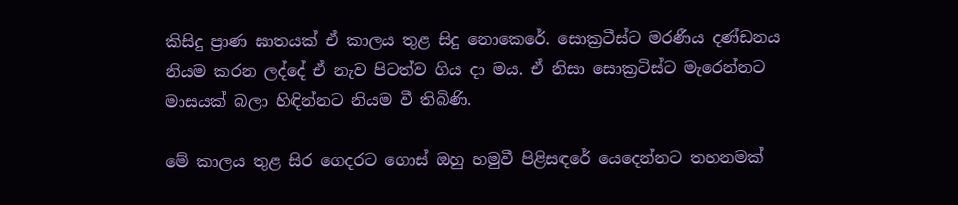කිසිදු ප්‍රාණ ඝාතයක් ඒ කාලය තුළ සිදු නොකෙරේ. සොක්‍රටීස්ට මරණීය දණ්ඩනය නියම කරන ලද්දේ ඒ නැව පිටත්ව ගිය දා මය. ඒ නිසා සොක්‍රටිස්ට මැරෙන්නට මාසයක් බලා හිඳින්නට නියම වී තිබිණි.

මේ කාලය තුළ සිර ගෙදරට ගොස් ඔහු හමුවී පිළිසඳරේ යෙදෙන්නට තහනමක්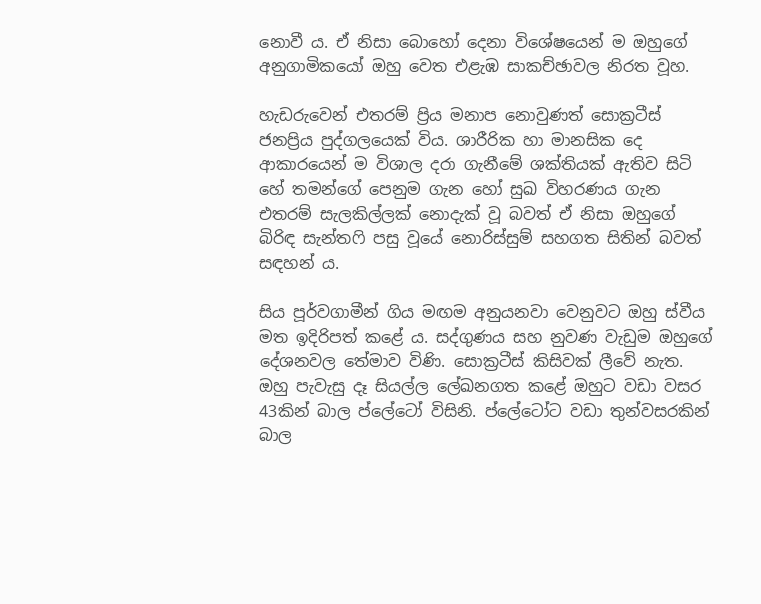නොවී ය. ඒ නිසා බොහෝ දෙනා විශේෂයෙන් ම ඔහුගේ අනුගාමිකයෝ ඔහු වෙත එළැඹ සාකච්ඡාවල නිරත වූහ.

හැඩරුවෙන් එතරම් ප්‍රිය මනාප නොවුණත් සොක්‍රටීස් ජනප්‍රිය පුද්ගලයෙක් විය. ශාරීරික හා මානසික දෙ ආකාරයෙන් ම විශාල දරා ගැනීමේ ශක්තියක් ඇතිව සිටි හේ තමන්ගේ පෙනුම ගැන හෝ සුඛ විහරණය ගැන එතරම් සැලකිල්ලක් නොදැක් වූ බවත් ඒ නිසා ඔහුගේ බිරිඳ සැන්තෆි පසු වූයේ නොරිස්සුම් සහගත සිතින් බවත් සඳහන් ය.

සිය පූර්වගාමීන් ගිය මඟම අනුයනවා වෙනුවට ඔහු ස්වීය මත ඉදිරිපත් කළේ ය. සද්ගුණය සහ නුවණ වැඩුම ඔහුගේ දේශනවල තේමාව විණි. සොක්‍රටීස් කිසිවක් ලීවේ නැත. ඔහු පැවැසු දෑ සියල්ල ලේඛනගත කළේ ඔහුට වඩා වසර 43කින් බාල ප්ලේටෝ විසිනි. ප්ලේටෝට වඩා තුන්වසරකින් බාල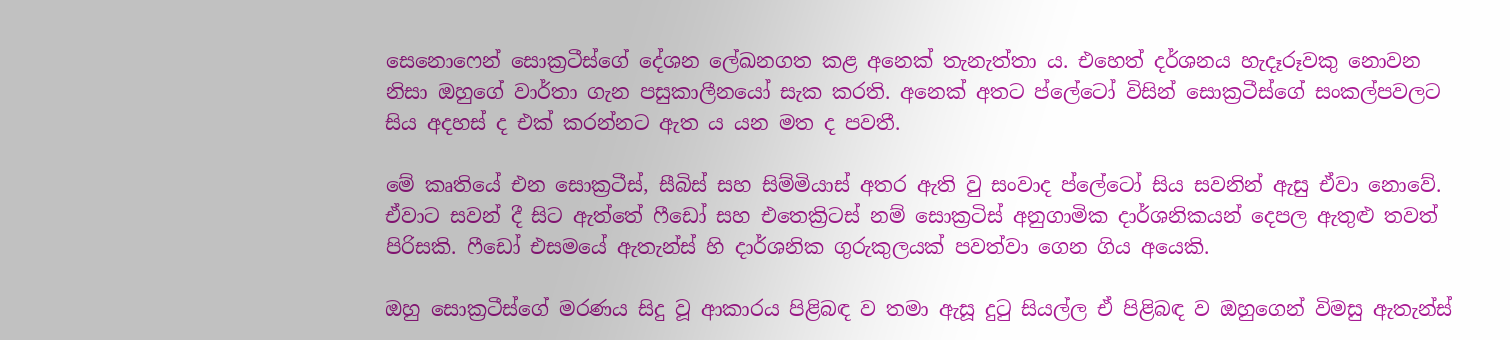සෙනොෆෙන් සොක්‍රටීස්ගේ දේශන ලේඛනගත කළ අනෙක් තැනැත්තා ය. එහෙත් දර්ශනය හැදෑරූවකු නොවන නිසා ඔහුගේ වාර්තා ගැන පසුකාලීනයෝ සැක කරති. අනෙක් අතට ප්ලේටෝ විසින් සොක්‍රටීස්ගේ සංකල්පවලට සිය අදහස් ද එක් කරන්නට ඇත ය යන මත ද පවතී.

මේ කෘතියේ එන සොක්‍රටීස්, සීබිස් සහ සිම්මියාස් අතර ඇති වු සංවාද ප්ලේටෝ සිය සවනින් ඇසු ඒවා නොවේ. ඒවාට සවන් දී සිට ඇත්තේ ෆීඩෝ සහ එතෙක්‍රිටස් නම් සොක්‍රටිස් අනුගාමික දාර්ශනිකයන් දෙපල ඇතුළු තවත් පිරිසකි. ෆීඩෝ එසමයේ ඇතැන්ස් හි දාර්ශනික ගුරුකුලයක් පවත්වා ගෙන ගිය අයෙකි.

ඔහු සොක්‍රටීස්ගේ මරණය සිදු වූ ආකාරය පිළිබඳ ව තමා ඇසූ දුටු සියල්ල ඒ පිළිබඳ ව ඔහුගෙන් විමසු ඇතැන්ස්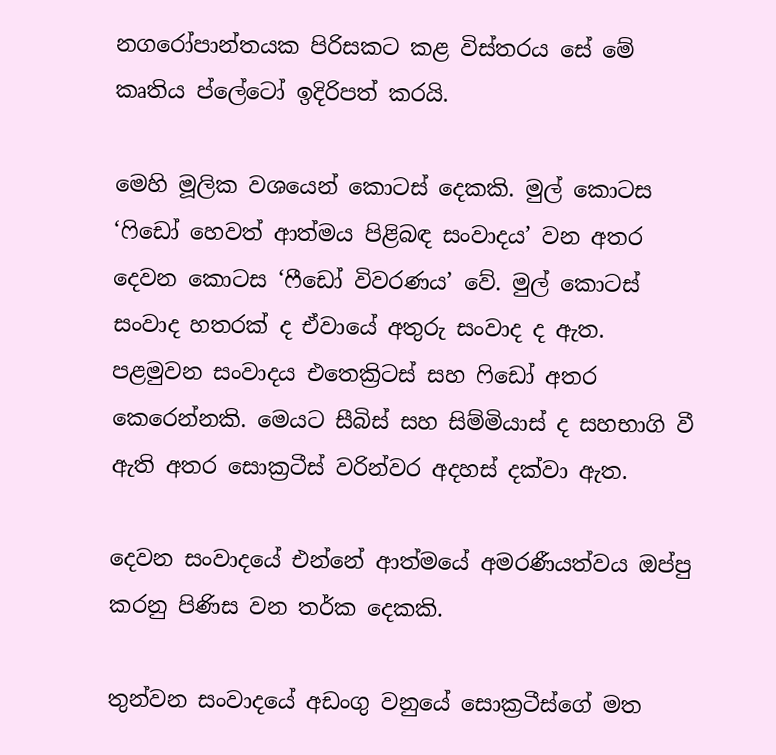නගරෝපාන්තයක පිරිසකට කළ විස්තරය සේ මේ කෘතිය ප්ලේටෝ ඉදිරිපත් කරයි.

මෙහි මූලික වශයෙන් කොටස් දෙකකි. මුල් කොටස ‘ෆිඩෝ හෙවත් ආත්මය පිළිබඳ සංවාදය’ වන අතර දෙවන කොටස ‘ෆීඩෝ විවරණය’ වේ. මුල් කොටස් සංවාද හතරක් ද ඒවායේ අතුරු සංවාද ද ඇත. පළමුවන සංවාදය එතෙක්‍රිටස් සහ ෆිඩෝ අතර කෙරෙන්නකි. මෙයට සීබිස් සහ සිම්මියාස් ද සහභාගි වී ඇති අතර සොක්‍රටීස් වරින්වර අදහස් දක්වා ඇත.

දෙවන සංවාදයේ එන්නේ ආත්මයේ අමරණීයත්වය ඔප්පු කරනු පිණිස වන තර්ක දෙකකි.

තුන්වන සංවාදයේ අඩංගු වනුයේ සොක්‍රටීස්ගේ මත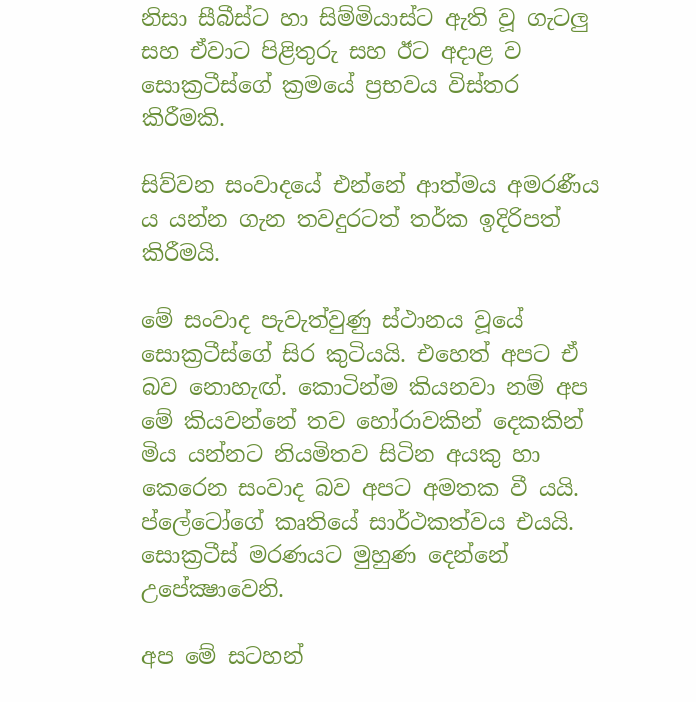නිසා සීබීස්ට හා සිම්මියාස්ට ඇති වූ ගැටලු සහ ඒවාට පිළිතුරු සහ ඊට අදාළ ව සොක්‍රටීස්ගේ ක්‍රමයේ ප්‍රභවය විස්තර කිරීමකි.

සිව්වන සංවාදයේ එන්නේ ආත්මය අමරණීය ය යන්න ගැන තවදුරටත් තර්ක ඉදිරිපත් කිරීමයි.

මේ සංවාද පැවැත්වුණු ස්ථානය වූයේ සොක්‍රටීස්ගේ සිර කුටියයි. එහෙත් අපට ඒ බව නොහැඟ්. කොටින්ම කියනවා නම් අප මේ කියවන්නේ තව හෝරාවකින් දෙකකින් මිය යන්නට නියමිතව සිටින අයකු හා කෙරෙන සංවාද බව අපට අමතක වී යයි. ප්ලේටෝගේ කෘතියේ සාර්ථකත්වය එයයි. සොක්‍රටීස් මරණයට මුහුණ දෙන්නේ උපේක්‍ෂාවෙනි.

අප මේ සටහන්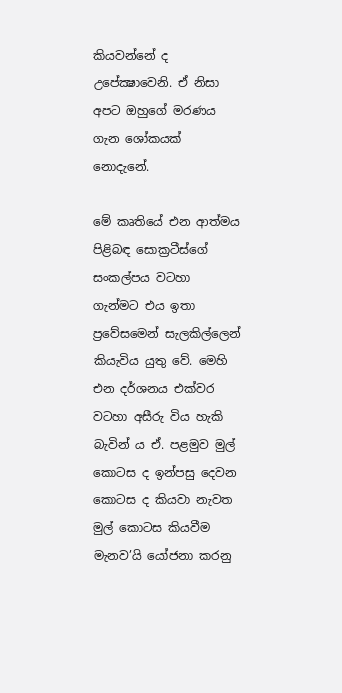කියවන්නේ ද උපේක්‍ෂාවෙනි. ඒ නිසා අපට ඔහුගේ මරණය ගැන ශෝකයක් නොදැනේ.

මේ කෘතියේ එන ආත්මය පිළිබඳ සොක්‍රටීස්ගේ සංකල්පය වටහා ගැන්මට එය ඉතා ප්‍රවේසමෙන් සැලකිල්ලෙන් කියැවිය යුතු වේ. මෙහි එන දර්ශනය එක්වර වටහා අසීරු විය හැකි බැවින් ය ඒ. පළමුව මුල් කොටස ද ඉන්පසු දෙවන කොටස ද කියවා නැවත මුල් කොටස කියවීම මැනව’යි යෝජනා කරනු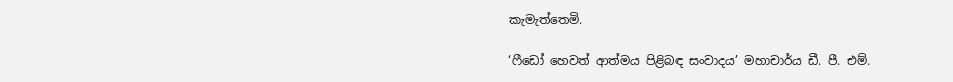කැමැත්තෙමි.

‘ෆීඩෝ හෙවත් ආත්මය පිළිබඳ සංවාදය’ මහාචාර්ය ඩී. පී. එම්.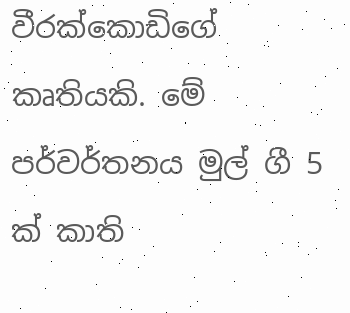වීරක්කොඩිගේ කෘතියකි. මේ පර්වර්තනය මුල් ගී 5 ක් කාති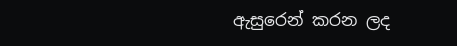ඇසුරෙන් කරන ලද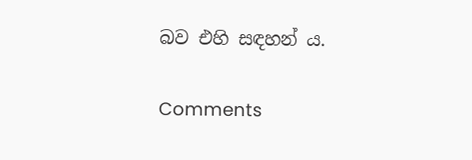බව එහි සඳහන් ය.

Comments